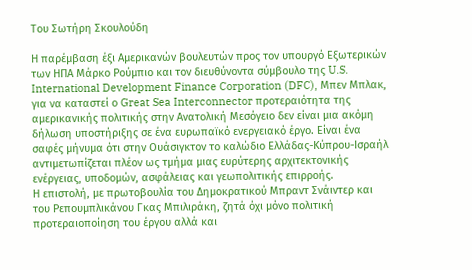Του Σωτήρη Σκουλούδη

Η παρέμβαση έξι Αμερικανών βουλευτών προς τον υπουργό Εξωτερικών των ΗΠΑ Μάρκο Ρούμπιο και τον διευθύνοντα σύμβουλο της U.S. International Development Finance Corporation (DFC), Μπεν Μπλακ, για να καταστεί ο Great Sea Interconnector προτεραιότητα της αμερικανικής πολιτικής στην Ανατολική Μεσόγειο δεν είναι μια ακόμη δήλωση υποστήριξης σε ένα ευρωπαϊκό ενεργειακό έργο. Είναι ένα σαφές μήνυμα ότι στην Ουάσιγκτον το καλώδιο Ελλάδας-Κύπρου-Ισραήλ αντιμετωπίζεται πλέον ως τμήμα μιας ευρύτερης αρχιτεκτονικής ενέργειας, υποδομών, ασφάλειας και γεωπολιτικής επιρροής.
Η επιστολή, με πρωτοβουλία του Δημοκρατικού Μπραντ Σνάιντερ και του Ρεπουμπλικάνου Γκας Μπιλιράκη, ζητά όχι μόνο πολιτική προτεραιοποίηση του έργου αλλά και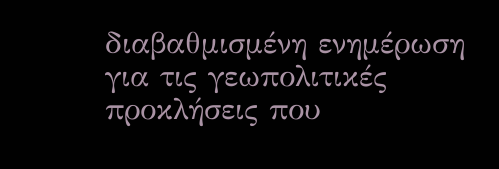διαβαθμισμένη ενημέρωση για τις γεωπολιτικές προκλήσεις που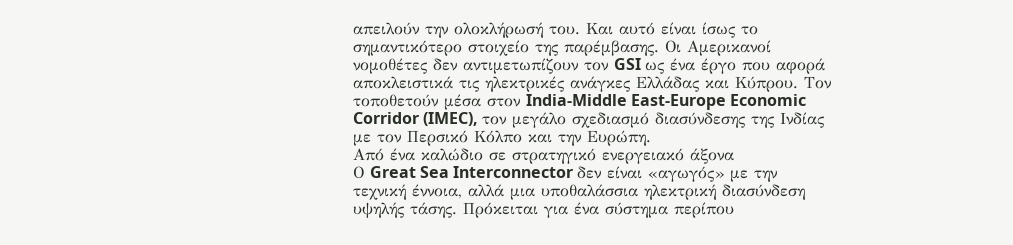απειλούν την ολοκλήρωσή του. Και αυτό είναι ίσως το σημαντικότερο στοιχείο της παρέμβασης. Οι Αμερικανοί νομοθέτες δεν αντιμετωπίζουν τον GSI ως ένα έργο που αφορά αποκλειστικά τις ηλεκτρικές ανάγκες Ελλάδας και Κύπρου. Τον τοποθετούν μέσα στον India-Middle East-Europe Economic Corridor (IMEC), τον μεγάλο σχεδιασμό διασύνδεσης της Ινδίας με τον Περσικό Κόλπο και την Ευρώπη.
Από ένα καλώδιο σε στρατηγικό ενεργειακό άξονα
Ο Great Sea Interconnector δεν είναι «αγωγός» με την τεχνική έννοια, αλλά μια υποθαλάσσια ηλεκτρική διασύνδεση υψηλής τάσης. Πρόκειται για ένα σύστημα περίπου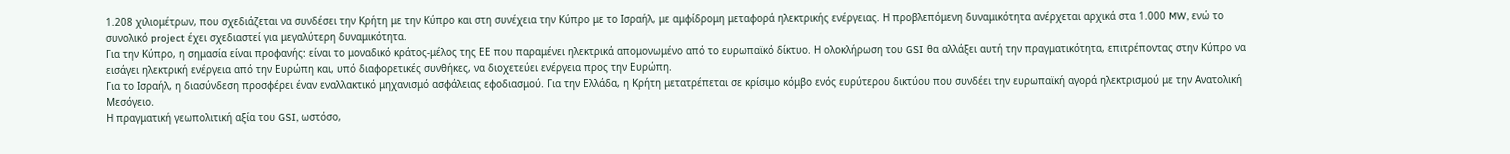1.208 χιλιομέτρων, που σχεδιάζεται να συνδέσει την Κρήτη με την Κύπρο και στη συνέχεια την Κύπρο με το Ισραήλ, με αμφίδρομη μεταφορά ηλεκτρικής ενέργειας. Η προβλεπόμενη δυναμικότητα ανέρχεται αρχικά στα 1.000 MW, ενώ το συνολικό project έχει σχεδιαστεί για μεγαλύτερη δυναμικότητα.
Για την Κύπρο, η σημασία είναι προφανής: είναι το μοναδικό κράτος-μέλος της ΕΕ που παραμένει ηλεκτρικά απομονωμένο από το ευρωπαϊκό δίκτυο. Η ολοκλήρωση του GSI θα αλλάξει αυτή την πραγματικότητα, επιτρέποντας στην Κύπρο να εισάγει ηλεκτρική ενέργεια από την Ευρώπη και, υπό διαφορετικές συνθήκες, να διοχετεύει ενέργεια προς την Ευρώπη.
Για το Ισραήλ, η διασύνδεση προσφέρει έναν εναλλακτικό μηχανισμό ασφάλειας εφοδιασμού. Για την Ελλάδα, η Κρήτη μετατρέπεται σε κρίσιμο κόμβο ενός ευρύτερου δικτύου που συνδέει την ευρωπαϊκή αγορά ηλεκτρισμού με την Ανατολική Μεσόγειο.
Η πραγματική γεωπολιτική αξία του GSI, ωστόσο,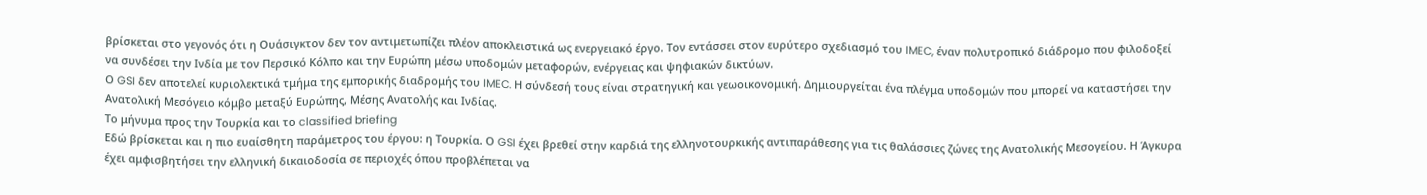βρίσκεται στο γεγονός ότι η Ουάσιγκτον δεν τον αντιμετωπίζει πλέον αποκλειστικά ως ενεργειακό έργο. Τον εντάσσει στον ευρύτερο σχεδιασμό του IMEC, έναν πολυτροπικό διάδρομο που φιλοδοξεί να συνδέσει την Ινδία με τον Περσικό Κόλπο και την Ευρώπη μέσω υποδομών μεταφορών, ενέργειας και ψηφιακών δικτύων.
Ο GSI δεν αποτελεί κυριολεκτικά τμήμα της εμπορικής διαδρομής του IMEC. Η σύνδεσή τους είναι στρατηγική και γεωοικονομική. Δημιουργείται ένα πλέγμα υποδομών που μπορεί να καταστήσει την Ανατολική Μεσόγειο κόμβο μεταξύ Ευρώπης, Μέσης Ανατολής και Ινδίας.
Το μήνυμα προς την Τουρκία και το classified briefing
Εδώ βρίσκεται και η πιο ευαίσθητη παράμετρος του έργου: η Τουρκία. Ο GSI έχει βρεθεί στην καρδιά της ελληνοτουρκικής αντιπαράθεσης για τις θαλάσσιες ζώνες της Ανατολικής Μεσογείου. Η Άγκυρα έχει αμφισβητήσει την ελληνική δικαιοδοσία σε περιοχές όπου προβλέπεται να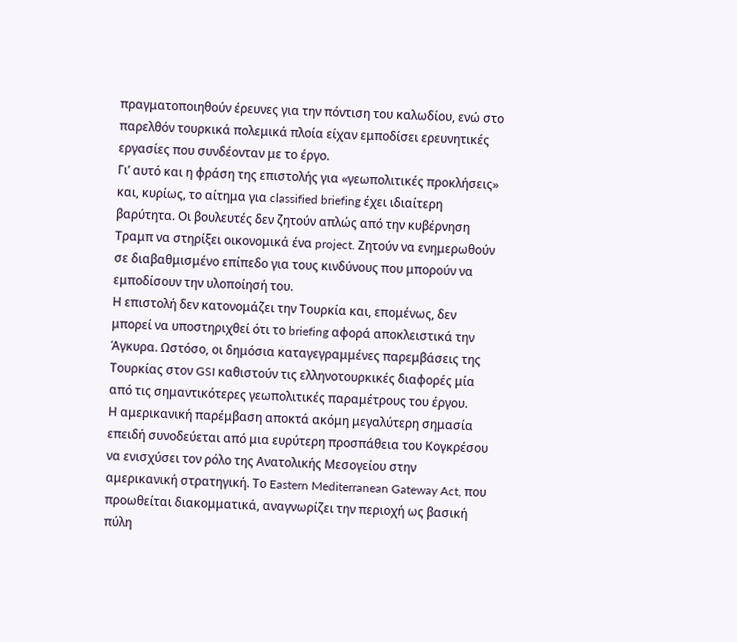πραγματοποιηθούν έρευνες για την πόντιση του καλωδίου, ενώ στο παρελθόν τουρκικά πολεμικά πλοία είχαν εμποδίσει ερευνητικές εργασίες που συνδέονταν με το έργο.
Γι’ αυτό και η φράση της επιστολής για «γεωπολιτικές προκλήσεις» και, κυρίως, το αίτημα για classified briefing έχει ιδιαίτερη βαρύτητα. Οι βουλευτές δεν ζητούν απλώς από την κυβέρνηση Τραμπ να στηρίξει οικονομικά ένα project. Ζητούν να ενημερωθούν σε διαβαθμισμένο επίπεδο για τους κινδύνους που μπορούν να εμποδίσουν την υλοποίησή του.
Η επιστολή δεν κατονομάζει την Τουρκία και, επομένως, δεν μπορεί να υποστηριχθεί ότι το briefing αφορά αποκλειστικά την Άγκυρα. Ωστόσο, οι δημόσια καταγεγραμμένες παρεμβάσεις της Τουρκίας στον GSI καθιστούν τις ελληνοτουρκικές διαφορές μία από τις σημαντικότερες γεωπολιτικές παραμέτρους του έργου.
Η αμερικανική παρέμβαση αποκτά ακόμη μεγαλύτερη σημασία επειδή συνοδεύεται από μια ευρύτερη προσπάθεια του Κογκρέσου να ενισχύσει τον ρόλο της Ανατολικής Μεσογείου στην αμερικανική στρατηγική. Το Eastern Mediterranean Gateway Act, που προωθείται διακομματικά, αναγνωρίζει την περιοχή ως βασική πύλη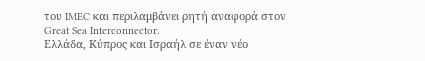του IMEC και περιλαμβάνει ρητή αναφορά στον Great Sea Interconnector.
Ελλάδα, Κύπρος και Ισραήλ σε έναν νέο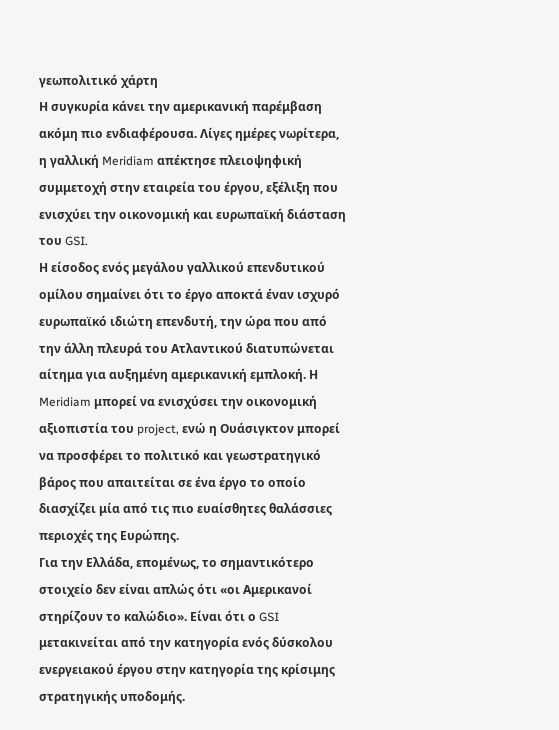γεωπολιτικό χάρτη
Η συγκυρία κάνει την αμερικανική παρέμβαση ακόμη πιο ενδιαφέρουσα. Λίγες ημέρες νωρίτερα, η γαλλική Meridiam απέκτησε πλειοψηφική συμμετοχή στην εταιρεία του έργου, εξέλιξη που ενισχύει την οικονομική και ευρωπαϊκή διάσταση του GSI.
Η είσοδος ενός μεγάλου γαλλικού επενδυτικού ομίλου σημαίνει ότι το έργο αποκτά έναν ισχυρό ευρωπαϊκό ιδιώτη επενδυτή, την ώρα που από την άλλη πλευρά του Ατλαντικού διατυπώνεται αίτημα για αυξημένη αμερικανική εμπλοκή. Η Meridiam μπορεί να ενισχύσει την οικονομική αξιοπιστία του project, ενώ η Ουάσιγκτον μπορεί να προσφέρει το πολιτικό και γεωστρατηγικό βάρος που απαιτείται σε ένα έργο το οποίο διασχίζει μία από τις πιο ευαίσθητες θαλάσσιες περιοχές της Ευρώπης.
Για την Ελλάδα, επομένως, το σημαντικότερο στοιχείο δεν είναι απλώς ότι «οι Αμερικανοί στηρίζουν το καλώδιο». Είναι ότι ο GSI μετακινείται από την κατηγορία ενός δύσκολου ενεργειακού έργου στην κατηγορία της κρίσιμης στρατηγικής υποδομής.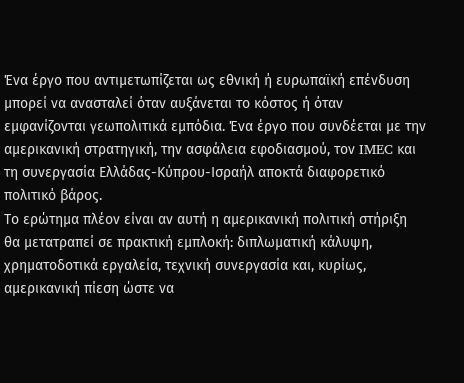Ένα έργο που αντιμετωπίζεται ως εθνική ή ευρωπαϊκή επένδυση μπορεί να ανασταλεί όταν αυξάνεται το κόστος ή όταν εμφανίζονται γεωπολιτικά εμπόδια. Ένα έργο που συνδέεται με την αμερικανική στρατηγική, την ασφάλεια εφοδιασμού, τον IMEC και τη συνεργασία Ελλάδας-Κύπρου-Ισραήλ αποκτά διαφορετικό πολιτικό βάρος.
Το ερώτημα πλέον είναι αν αυτή η αμερικανική πολιτική στήριξη θα μετατραπεί σε πρακτική εμπλοκή: διπλωματική κάλυψη, χρηματοδοτικά εργαλεία, τεχνική συνεργασία και, κυρίως, αμερικανική πίεση ώστε να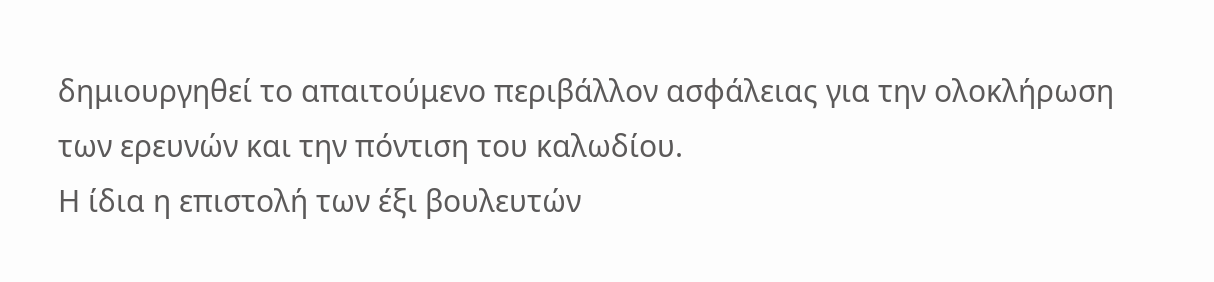δημιουργηθεί το απαιτούμενο περιβάλλον ασφάλειας για την ολοκλήρωση των ερευνών και την πόντιση του καλωδίου.
Η ίδια η επιστολή των έξι βουλευτών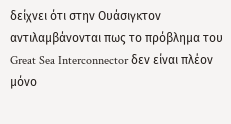δείχνει ότι στην Ουάσιγκτον αντιλαμβάνονται πως το πρόβλημα του Great Sea Interconnector δεν είναι πλέον μόνο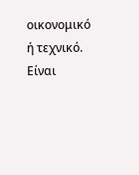οικονομικό ή τεχνικό.
Είναι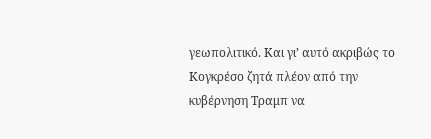γεωπολιτικό. Και γι’ αυτό ακριβώς το Κογκρέσο ζητά πλέον από την κυβέρνηση Τραμπ να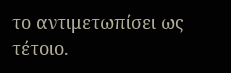το αντιμετωπίσει ως τέτοιο.